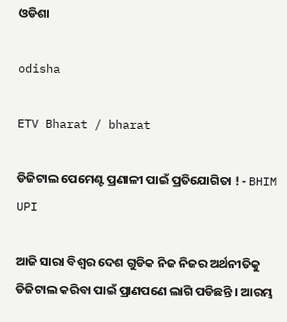ଓଡିଶା

odisha

ETV Bharat / bharat

ଡିଜିଟାଲ ପେମେଣ୍ଟ ପ୍ରଣାଳୀ ପାଇଁ ପ୍ରତିଯୋଗିତା ! - BHIM UPI

ଆଜି ସାରା ବିଶ୍ବର ଦେଶ ଗୁଡିକ ନିଜ ନିଜର ଅର୍ଥନୀତିକୁ ଡିଜିଟାଲ କରିବା ପାଇଁ ପ୍ରାଣପଣେ ଲାଗି ପଡିଛନ୍ତି । ଆରମ୍ଭ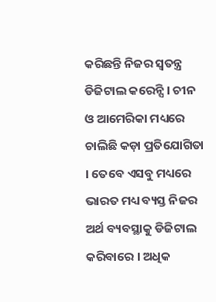କରିଛନ୍ତି ନିଜର ସ୍ବତନ୍ତ୍ର ଡିଜିଟାଲ କରେନ୍ସି । ଚୀନ ଓ ଆମେରିକା ମଧ୍ୟରେ ଚାଲିଛି କଡ଼ା ପ୍ରତିଯୋଗିତା । ତେବେ ଏସବୁ ମଧ୍ୟରେ ଭାରତ ମଧ୍ୟ ବ୍ୟସ୍ତ ନିଜର ଅର୍ଥ ବ୍ୟବସ୍ଥାକୁ ଡିଜିଟାଲ କରିବାରେ । ଅଧିକ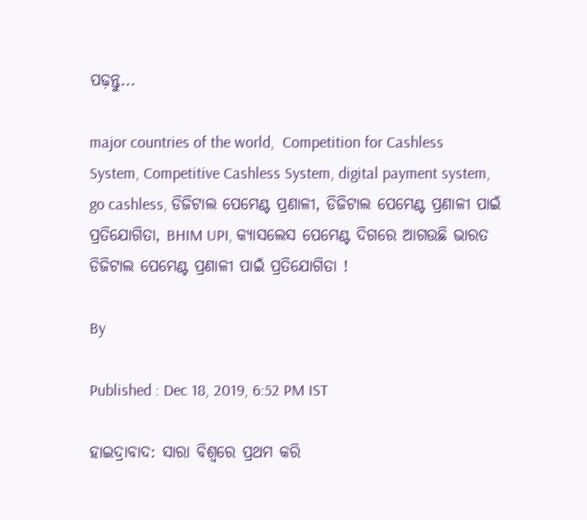ପଢ଼ନ୍ତୁ...

major countries of the world,  Competition for Cashless System, Competitive Cashless System, digital payment system, go cashless, ଡିଜିଟାଲ ପେମେଣ୍ଟ ପ୍ରଣାଳୀ, ଡିଜିଟାଲ ପେମେଣ୍ଟ ପ୍ରଣାଳୀ ପାଇଁ ପ୍ରତିଯୋଗିତା, BHIM UPI, କ୍ୟାସଲେସ ପେମେଣ୍ଟ ଦିଗରେ ଆଗଉଛି ଭାରତ
ଡିଜିଟାଲ ପେମେଣ୍ଟ ପ୍ରଣାଳୀ ପାଇଁ ପ୍ରତିଯୋଗିତା !

By

Published : Dec 18, 2019, 6:52 PM IST

ହାଇଦ୍ରାବାଦ: ସାରା ବିଶ୍ବରେ ପ୍ରଥମ କରି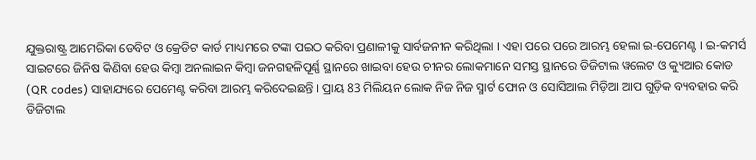ଯୁକ୍ତରାଷ୍ଟ୍ର ଆମେରିକା ଡେବିଟ ଓ କ୍ରେଡିଟ କାର୍ଡ ମାଧ୍ୟମରେ ଟଙ୍କା ପଇଠ କରିବା ପ୍ରଣାଳୀକୁ ସାର୍ବଜନୀନ କରିଥିଲା । ଏହା ପରେ ପରେ ଆରମ୍ଭ ହେଲା ଇ-ପେମେଣ୍ଟ । ଇ-କମର୍ସ ସାଇଟରେ ଜିନିଷ କିଣିବା ହେଉ କିମ୍ବା ଅନଲାଇନ କିମ୍ବା ଜନଗହଳିପୂର୍ଣ୍ଣ ସ୍ଥାନରେ ଖାଇବା ହେଉ ଚୀନର ଲୋକମାନେ ସମସ୍ତ ସ୍ଥାନରେ ଡିଜିଟାଲ ୱଲେଟ ଓ କ୍ୟୁଆର କୋଡ (QR codes) ସାହାଯ୍ୟରେ ପେମେଣ୍ଟ କରିବା ଆରମ୍ଭ କରିଦେଇଛନ୍ତି । ପ୍ରାୟ 83 ମିଲିୟନ ଲୋକ ନିଜ ନିଜ ସ୍ମାର୍ଟ ଫୋନ ଓ ସୋସିଆଲ ମିଡ଼ିଆ ଆପ ଗୁଡ଼ିକ ବ୍ୟବହାର କରି ଡିଜିଟାଲ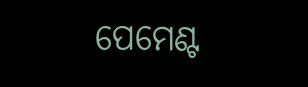ପେମେଣ୍ଟ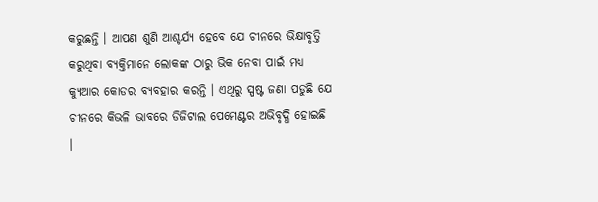କରୁଛନ୍ତି । ଆପଣ ଶୁଣି ଆଶ୍ଚର୍ଯ୍ୟ ହେବେ ଯେ ଚୀନରେ ଭିକ୍ଷାବୃତ୍ତି କରୁଥିବା ବ୍ୟକ୍ତିମାନେ ଲୋକଙ୍କ ଠାରୁ ଭିକ ନେବା ପାଇଁ ମଧ୍ୟ କ୍ୟୁଆର କୋଡର ବ୍ୟବହାର କରନ୍ତି । ଏଥିରୁ ସ୍ପଷ୍ଟ ଜଣା ପଡୁଛି ଯେ ଚୀନରେ କିଭଳି ଭାବରେ ଡିଜିଟାଲ ପେମେଣ୍ଟର ଅଭିବୃଦ୍ଧି ହୋଇଛି ।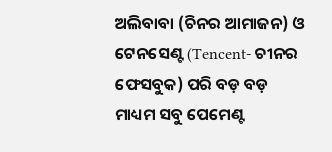ଅଲିବାବା (ଚିନର ଆମାଜନ) ଓ ଟେନସେଣ୍ଟ (Tencent- ଚୀନର ଫେସବୁକ) ପରି ବଡ଼ ବଡ଼ ମାଧ୍ୟମ ସବୁ ପେମେଣ୍ଟ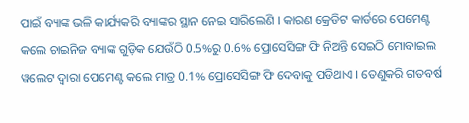ପାଇଁ ବ୍ୟାଙ୍କ ଭଳି କାର୍ଯ୍ୟକରି ବ୍ୟାଙ୍କର ସ୍ଥାନ ନେଇ ସାରିଲେଣି । କାରଣ କ୍ରେଡିଟ କାର୍ଡରେ ପେମେଣ୍ଟ କଲେ ଚାଇନିଜ ବ୍ୟାଙ୍କ ଗୁଡ଼ିକ ଯେଉଁଠି 0.5%ରୁ 0.6% ପ୍ରୋସେସିଙ୍ଗ ଫି ନିଅନ୍ତି ସେଇଠି ମୋବାଇଲ ୱଲେଟ ଦ୍ବାରା ପେମେଣ୍ଟ କଲେ ମାତ୍ର 0.1% ପ୍ରୋସେସିଙ୍ଗ ଫି ଦେବାକୁ ପଡିଥାଏ । ତେଣୁକରି ଗତବର୍ଷ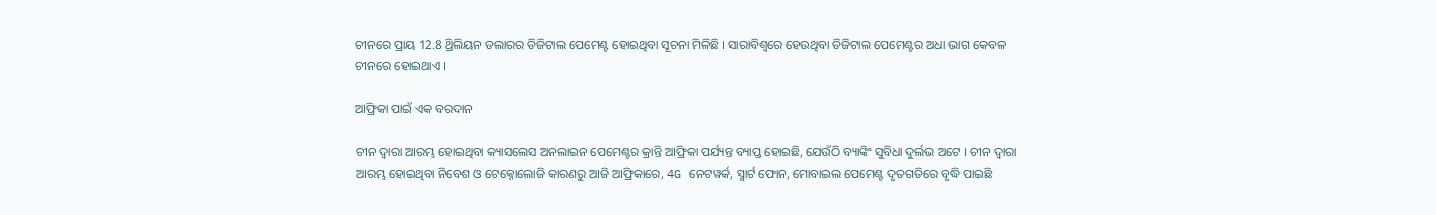ଚୀନରେ ପ୍ରାୟ 12.8 ଥ୍ରିଲିୟନ ଡଲାରର ଡିଜିଟାଲ ପେମେଣ୍ଟ ହୋଇଥିବା ସୂଚନା ମିଳିଛି । ସାରାବିଶ୍ବରେ ହେଉଥିବା ଡିଜିଟାଲ ପେମେଣ୍ଟର ଅଧା ଭାଗ କେବଳ ଚୀନରେ ହୋଇଥାଏ ।

ଆଫ୍ରିକା ପାଇଁ ଏକ ବରଦାନ

ଚୀନ ଦ୍ବାରା ଆରମ୍ଭ ହୋଇଥିବା କ୍ୟାସଲେସ ଅନଲାଇନ ପେମେଣ୍ଟର କ୍ରାନ୍ତି ଆଫ୍ରିକା ପର୍ଯ୍ୟନ୍ତ ବ୍ୟାପ୍ତ ହୋଇଛି, ଯେଉଁଠି ବ୍ୟାଙ୍କିଂ ସୁବିଧା ଦୁର୍ଲଭ ଅଟେ । ଚୀନ ଦ୍ବାରା ଆରମ୍ଭ ହୋଇଥିବା ନିବେଶ ଓ ଟେକ୍ନୋଲୋଜି କାରଣରୁ ଆଜି ଆଫ୍ରିକାରେ, 4G ନେଟୱର୍କ, ସ୍ମାର୍ଟ ଫୋନ, ମୋବାଇଲ ପେମେଣ୍ଟ ଦୃତଗତିରେ ବୃଦ୍ଧି ପାଇଛି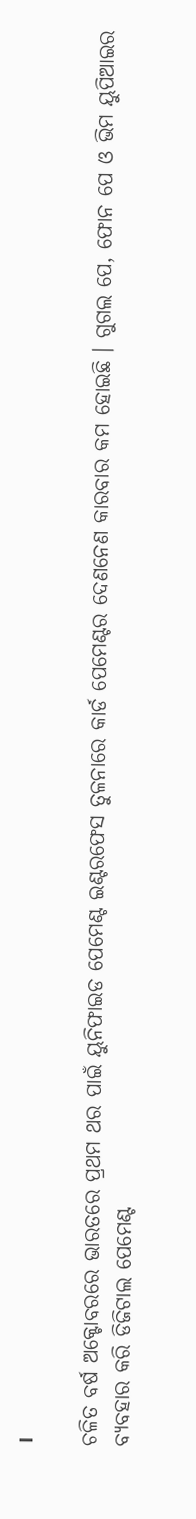।

ଚଳିତ ବର୍ଷ ଅକ୍ଟୋବରରେ ଭାରତରେ ପ୍ରଥମ ଥର ପାଇଁ ୟୁନିଫାଇଡ ପେମେଣ୍ଟ ଇଣ୍ଟରଫେସ ତୁଳନାରେ କାର୍ଡ ପେମେଣ୍ଟର ଦେଣନେଣ କାରବାର କମ ହୋଇଛି । ଗୁଗଲ ପେ, ଫୋନ ପେ ଓ ଭିମ ୟୁପିଆଇର ବ୍ୟବହାର କରି ଡିଜିଟାଲ ପେମେଣ୍ଟ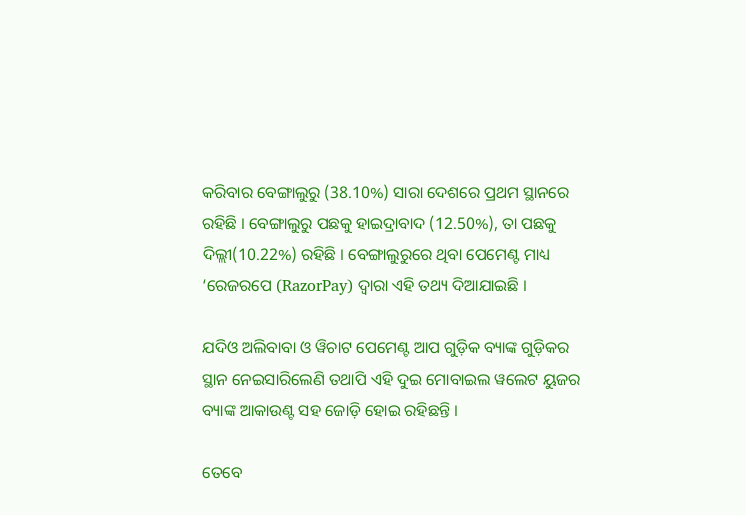କରିବାର ବେଙ୍ଗାଲୁରୁ (38.10%) ସାରା ଦେଶରେ ପ୍ରଥମ ସ୍ଥାନରେ ରହିଛି । ବେଙ୍ଗାଲୁରୁ ପଛକୁ ହାଇଦ୍ରାବାଦ (12.50%), ତା ପଛକୁ ଦିଲ୍ଲୀ(10.22%) ରହିଛି । ବେଙ୍ଗାଲୁରୁରେ ଥିବା ପେମେଣ୍ଟ ମାଧ୍ୟ ‘ରେଜରପେ (RazorPay) ଦ୍ବାରା ଏହି ତଥ୍ୟ ଦିଆଯାଇଛି ।

ଯଦିଓ ଅଲିବାବା ଓ ୱିଚାଟ ପେମେଣ୍ଟ ଆପ ଗୁଡ଼ିକ ବ୍ୟାଙ୍କ ଗୁଡ଼ିକର ସ୍ଥାନ ନେଇସାରିଲେଣି ତଥାପି ଏହି ଦୁଇ ମୋବାଇଲ ୱଲେଟ ୟୁଜର ବ୍ୟାଙ୍କ ଆକାଉଣ୍ଟ ସହ ଜୋଡ଼ି ହୋଇ ରହିଛନ୍ତି ।

ତେବେ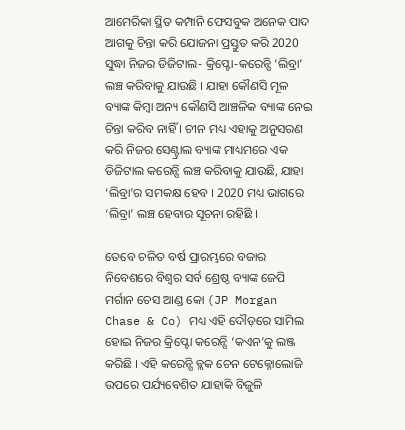ଆମେରିକା ସ୍ଥିତ କମ୍ପାନି ଫେସବୁକ ଅନେକ ପାଦ ଆଗକୁ ଚିନ୍ତା କରି ଯୋଜନା ପ୍ରସ୍ତୁତ କରି 2020 ସୁଦ୍ଧା ନିଜର ଡିଜିଟାଲ- କ୍ରିପ୍ଟୋ-କରେନ୍ସି ‘ଲିବ୍ରା’ ଲଞ୍ଚ କରିବାକୁ ଯାଉଛି । ଯାହା କୌଣସି ମୂଳ ବ୍ୟାଙ୍କ କିମ୍ବା ଅନ୍ୟ କୌଣସି ଆଞ୍ଚଳିକ ବ୍ୟାଙ୍କ ନେଇ ଚିନ୍ତା କରିବ ନାହିଁ । ଚୀନ ମଧ୍ୟ ଏହାକୁ ଅନୁସରଣ କରି ନିଜର ସେଣ୍ଟ୍ରାଲ ବ୍ୟାଙ୍କ ମାଧ୍ୟମରେ ଏକ ଡିଜିଟାଲ କରେନ୍ସି ଲଞ୍ଚ କରିବାକୁ ଯାଉଛି, ଯାହା ‘ଲିବ୍ରା’ର ସମକକ୍ଷ ହେବ । 2020 ମଧ୍ୟ ଭାଗରେ ‘ଲିବ୍ରା’ ଲଞ୍ଚ ହେବାର ସୂଚନା ରହିଛି ।

ତେବେ ଚଳିତ ବର୍ଷ ପ୍ରାରମ୍ଭରେ ବଜାର ନିବେଶରେ ବିଶ୍ବର ସର୍ବ ଶ୍ରେଷ୍ଠ ବ୍ୟାଙ୍କ ଜେପି ମର୍ଗାନ ଚେସ ଆଣ୍ଡ କୋ (JP Morgan Chase & Co) ମଧ୍ୟ ଏହି ଦୌଡ଼ରେ ସାମିଲ ହୋଇ ନିଜର କ୍ରିପ୍ଟୋ କରେନ୍ସି ‘କଏନ’କୁ ଲଞ୍ଜ କରିଛି । ଏହି କରେନ୍ସି ବ୍ଲକ ଚେନ ଟେକ୍ନୋଲୋଜି ଉପରେ ପର୍ଯ୍ୟବେଶିତ ଯାହାକି ବିଜୁଳି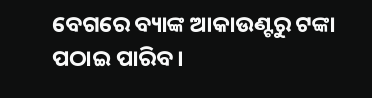ବେଗରେ ବ୍ୟାଙ୍କ ଆକାଉଣ୍ଟରୁ ଟଙ୍କା ପଠାଇ ପାରିବ ।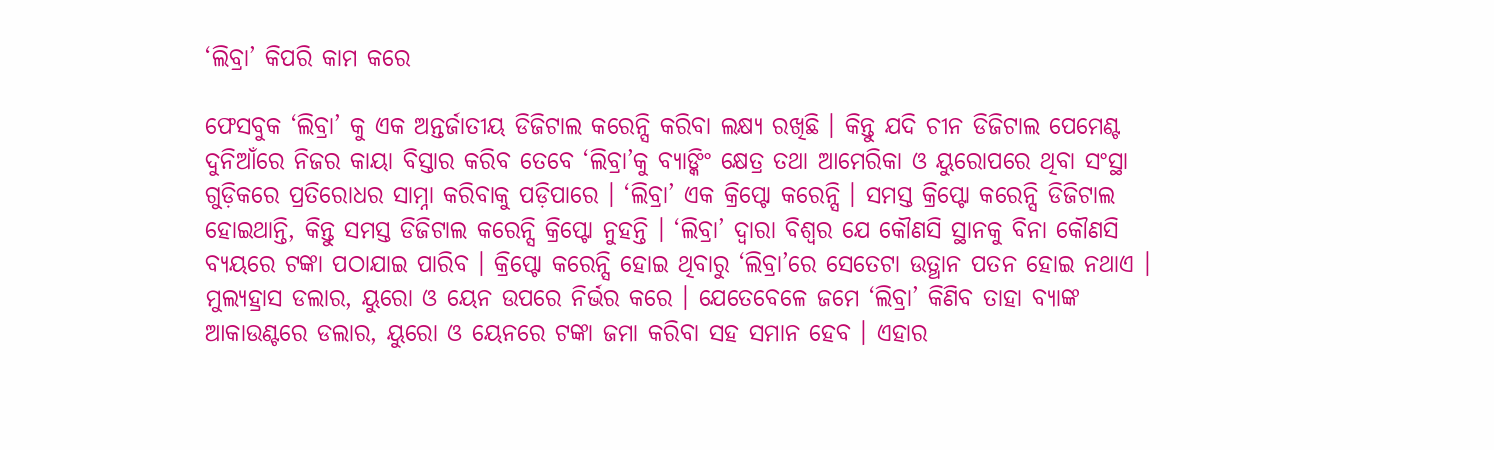‘ଲିବ୍ରା’ କିପରି କାମ କରେ

ଫେସବୁକ ‘ଲିବ୍ରା’ କୁ ଏକ ଅନ୍ତର୍ଜାତୀୟ ଡିଜିଟାଲ କରେନ୍ସି କରିବା ଲକ୍ଷ୍ୟ ରଖିଛି । କିନ୍ତୁ ଯଦି ଚୀନ ଡିଜିଟାଲ ପେମେଣ୍ଟ ଦୁନିଆଁରେ ନିଜର କାୟା ବିସ୍ତାର କରିବ ତେବେ ‘ଲିବ୍ରା’କୁ ବ୍ୟାଙ୍କିଂ କ୍ଷେତ୍ର ତଥା ଆମେରିକା ଓ ୟୁରୋପରେ ଥିବା ସଂସ୍ଥା ଗୁଡ଼ିକରେ ପ୍ରତିରୋଧର ସାମ୍ନା କରିବାକୁ ପଡ଼ିପାରେ । ‘ଲିବ୍ରା’ ଏକ କ୍ରିପ୍ଟୋ କରେନ୍ସି । ସମସ୍ତ କ୍ରିପ୍ଟୋ କରେନ୍ସି ଡିଜିଟାଲ ହୋଇଥାନ୍ତି, କିନ୍ତୁ ସମସ୍ତ ଡିଜିଟାଲ କରେନ୍ସି କ୍ରିପ୍ଟୋ ନୁହନ୍ତି । ‘ଲିବ୍ରା’ ଦ୍ବାରା ବିଶ୍ବର ଯେ କୌଣସି ସ୍ଥାନକୁ ବିନା କୌଣସି ବ୍ୟୟରେ ଟଙ୍କା ପଠାଯାଇ ପାରିବ । କ୍ରିପ୍ଟୋ କରେନ୍ସି ହୋଇ ଥିବାରୁ ‘ଲିବ୍ରା’ରେ ସେତେଟା ଉତ୍ଥାନ ପତନ ହୋଇ ନଥାଏ । ମୁଲ୍ୟହ୍ରାସ ଡଲାର, ୟୁରୋ ଓ ୟେନ ଉପରେ ନିର୍ଭର କରେ । ଯେତେବେଳେ ଜମେ ‘ଲିବ୍ରା’ କିଣିବ ତାହା ବ୍ୟାଙ୍କ ଆକାଉଣ୍ଟରେ ଡଲାର, ୟୁରୋ ଓ ୟେନରେ ଟଙ୍କା ଜମା କରିବା ସହ ସମାନ ହେବ । ଏହାର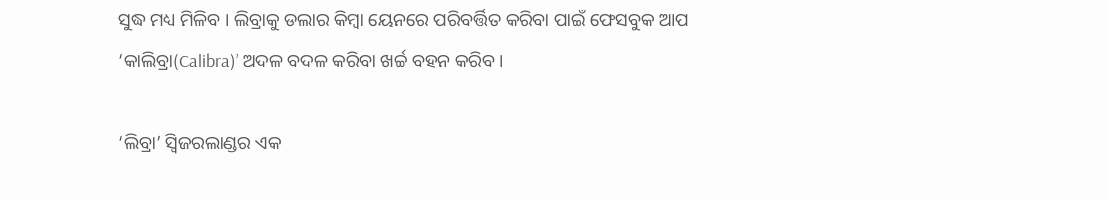ସୁଦ୍ଧ ମଧ୍ୟ ମିଳିବ । ଲିବ୍ରାକୁ ଡଲାର କିମ୍ବା ୟେନରେ ପରିବର୍ତ୍ତିତ କରିବା ପାଇଁ ଫେସବୁକ ଆପ ‘କାଲିବ୍ରା(Calibra)’ ଅଦଳ ବଦଳ କରିବା ଖର୍ଚ୍ଚ ବହନ କରିବ ।

‘ଲିବ୍ରା’ ସ୍ବିଜରଲାଣ୍ଡର ଏକ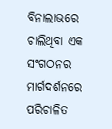ବିନାଲାଭରେ ଚାଲିଥିବା ଏକ ସଂଗଠନର ମାର୍ଗଦର୍ଶନରେ ପରିଚାଳିତ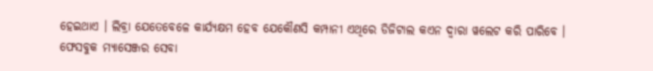ହେଇଥାଏ । ଲିବ୍ରା ଯେତେବେଳେ କାର୍ଯ୍ୟକ୍ଷମ ହେବ ଯେକୌଣସି କମ୍ପାନୀ ଏଥିରେ ଡିଜିଟାଲ କଏନ ଦ୍ବାରା ୱଲେଟ କରି ପାରିବେ । ଫେସବୁକ ମ୍ୟାସେଞ୍ଜର ସେବା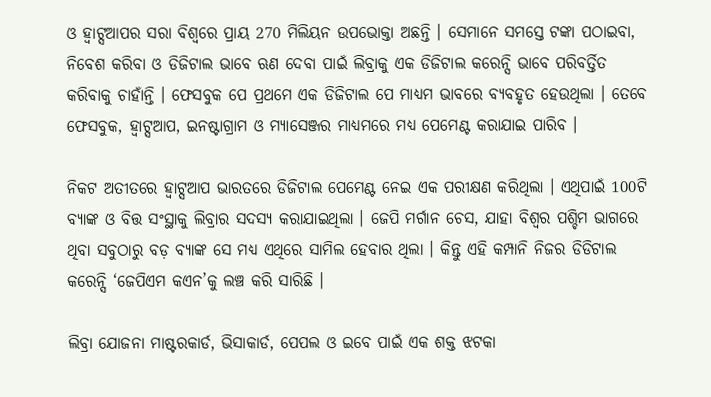ଓ ହ୍ବାଟ୍ସଆପର ସରା ବିଶ୍ବରେ ପ୍ରାୟ 270 ମିଲିୟନ ଉପଭୋକ୍ତା ଅଛନ୍ତି । ସେମାନେ ସମସ୍ତେ ଟଙ୍କା ପଠାଇବା, ନିବେଶ କରିବା ଓ ଡିଜିଟାଲ ଭାବେ ଋଣ ଦେବା ପାଇଁ ଲିବ୍ରାକୁ ଏକ ଡିଜିଟାଲ କରେନ୍ସି ଭାବେ ପରିବର୍ତ୍ତିତ କରିବାକୁ ଚାହାଁନ୍ତି । ଫେସବୁକ ପେ ପ୍ରଥମେ ଏକ ଡିଜିଟାଲ ପେ ମାଧ୍ୟମ ଭାବରେ ବ୍ୟବହୃତ ହେଉଥିଲା । ତେବେ ଫେସବୁକ, ହ୍ବାଟ୍ସଆପ, ଇନଷ୍ଟାଗ୍ରାମ ଓ ମ୍ୟାସେଞ୍ଜର ମାଧ୍ୟମରେ ମଧ୍ୟ ପେମେଣ୍ଟ କରାଯାଇ ପାରିବ ।

ନିକଟ ଅତୀତରେ ହ୍ବାଟ୍ସଆପ ଭାରତରେ ଡିଜିଟାଲ ପେମେଣ୍ଟ ନେଇ ଏକ ପରୀକ୍ଷଣ କରିଥିଲା । ଏଥିପାଇଁ 100ଟି ବ୍ୟାଙ୍କ ଓ ବିତ୍ତ ସଂସ୍ଥାକୁ ଲିବ୍ରାର ସଦସ୍ୟ କରାଯାଇଥିଲା । ଜେପି ମର୍ଗାନ ଚେସ, ଯାହା ବିଶ୍ବର ପଶ୍ଚିମ ଭାଗରେ ଥିବା ସବୁଠାରୁ ବଡ଼ ବ୍ୟାଙ୍କ ସେ ମଧ୍ୟ ଏଥିରେ ସାମିଲ ହେବାର ଥିଲା । କିନ୍ତୁ ଏହି କମ୍ପାନି ନିଜର ଡିଡିଟାଲ କରେନ୍ସି ‘ଜେପିଏମ କଏନ’କୁ ଲଞ୍ଚ କରି ସାରିଛି ।

ଲିବ୍ରା ଯୋଜନା ମାଷ୍ଟରକାର୍ଡ, ଭିସାକାର୍ଡ, ପେପଲ ଓ ଇବେ ପାଇଁ ଏକ ଶକ୍ତ ଝଟକା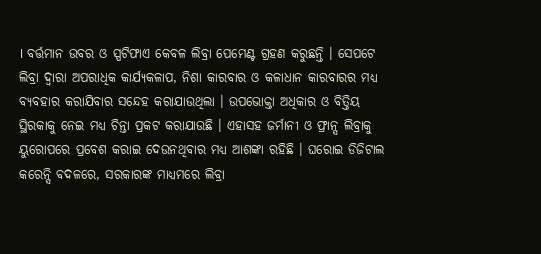। ବର୍ତ୍ତମାନ ଉବର ଓ ସ୍ପଟିଫାଏ କେବଳ ଲିବ୍ରା ପେମେଣ୍ଟ ଗ୍ରହଣ କରୁଛନ୍ତି । ସେପଟେ ଲିବ୍ରା ଦ୍ବାରା ଅପରାଧିକ କାର୍ଯ୍ୟକଳାପ, ନିଶା କାରବାର ଓ କଳାଧାନ କାରବାରର ମଧ୍ୟ ବ୍ୟବହାର କରାଯିବାର ସନ୍ଦେହ କରାଯାଉଥିଲା । ଉପଭୋକ୍ତା ଅଧିକାର ଓ ବିତ୍ତିୟ ସ୍ଥିରକାକୁ ନେଇ ମଧ୍ୟ ଚିନ୍ତା ପ୍ରକଟ କରାଯାଉଛି । ଏହାସହ ଜର୍ମାନୀ ଓ ଫ୍ରାନ୍ସ ଲିବ୍ରାକୁ ୟୁରୋପରେ ପ୍ରବେଶ କରାଇ ଦେଉନଥିବାର ମଧ୍ୟ ଆଶଙ୍କା ରହିଛି । ଘରୋଇ ଡିଜିଟାଲ କରେନ୍ସି ବଦଳରେ, ସରକାରଙ୍କ ମାଧ୍ୟମରେ ଲିବ୍ରା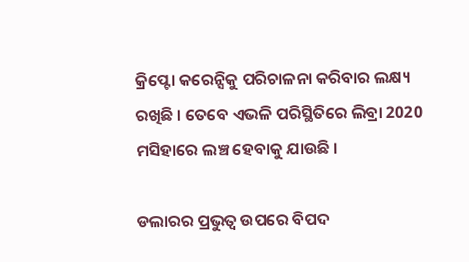କ୍ରିପ୍ଟୋ କରେନ୍ସିକୁ ପରିଚାଳନା କରିବାର ଲକ୍ଷ୍ୟ ରଖିଛି । ତେବେ ଏଭଳି ପରିସ୍ଥିତିରେ ଲିବ୍ରା 2020 ମସିହାରେ ଲଞ୍ଚ ହେବାକୁ ଯାଉଛି ।

ଡଲାରର ପ୍ରଭୁତ୍ବ ଉପରେ ବିପଦ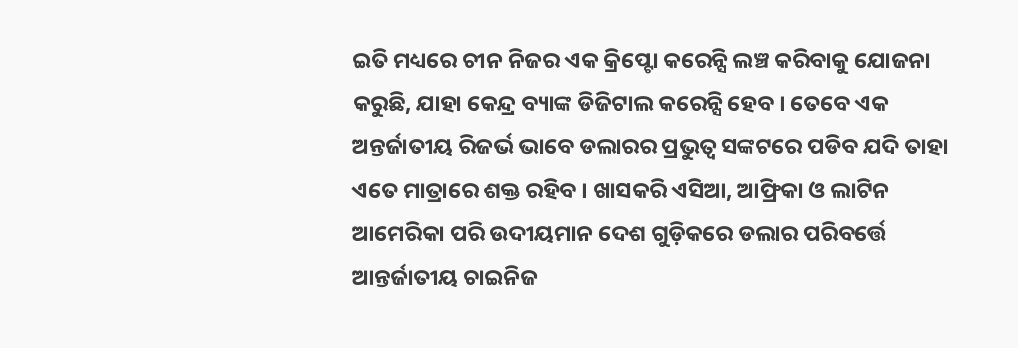ଇତି ମଧ୍ୟରେ ଚୀନ ନିଜର ଏକ କ୍ରିପ୍ଟୋ କରେନ୍ସି ଲଞ୍ଚ କରିବାକୁ ଯୋଜନା କରୁଛି, ଯାହା କେନ୍ଦ୍ର ବ୍ୟାଙ୍କ ଡିଜିଟାଲ କରେନ୍ସି ହେବ । ତେବେ ଏକ ଅନ୍ତର୍ଜାତୀୟ ରିଜର୍ଭ ଭାବେ ଡଲାରର ପ୍ରଭୁତ୍ବ ସଙ୍କଟରେ ପଡିବ ଯଦି ତାହା ଏତେ ମାତ୍ରାରେ ଶକ୍ତ ରହିବ । ଖାସକରି ଏସିଆ, ଆଫ୍ରିକା ଓ ଲାଟିନ ଆମେରିକା ପରି ଉଦୀୟମାନ ଦେଶ ଗୁଡ଼ିକରେ ଡଲାର ପରିବର୍ତ୍ତେ ଆନ୍ତର୍ଜାତୀୟ ଚାଇନିଜ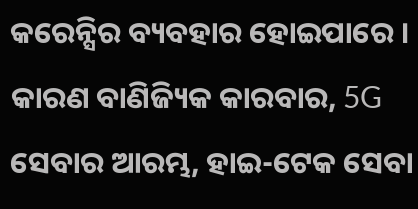କରେନ୍ସିର ବ୍ୟବହାର ହୋଇପାରେ । କାରଣ ବାଣିଜ୍ୟିକ କାରବାର, 5G ସେବାର ଆରମ୍ଭ, ହାଇ-ଟେକ ସେବା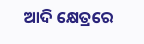ଆଦି କ୍ଷେତ୍ରରେ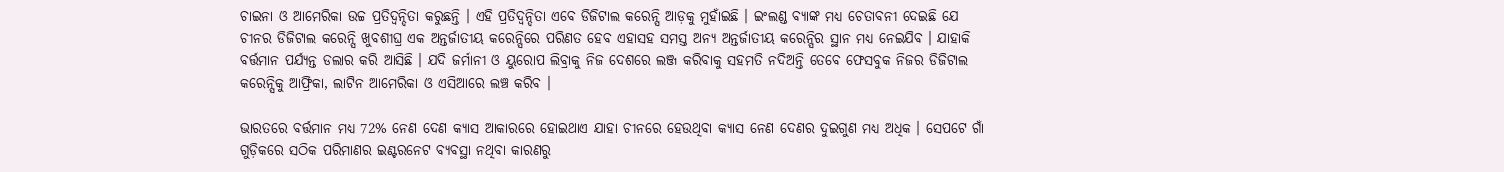ଚାଇନା ଓ ଆମେରିକା ଉଚ୍ଚ ପ୍ରତିଦ୍ବନ୍ଦିତା କରୁଛନ୍ତି । ଏହି ପ୍ରତିଦ୍ବନ୍ଦିତା ଏବେ ଡିଜିଟାଲ କରେନ୍ସି ଆଡ଼କୁ ମୁହାଁଇଛି । ଇଂଲଣ୍ଡ ବ୍ୟାଙ୍କ ମଧ୍ୟ ଚେତାବନୀ ଦେଇଛି ଯେ ଚୀନର ଡିଜିଟାଲ କରେନ୍ସି ଖୁବଶୀଘ୍ର ଏକ ଅନ୍ତର୍ଜାତୀୟ କରେନ୍ସିରେ ପରିଣତ ହେବ ଏହାସହ ସମସ୍ତ ଅନ୍ୟ ଅନ୍ତର୍ଜାତୀୟ କରେନ୍ସିର ସ୍ଥାନ ମଧ୍ୟ ନେଇଯିବ । ଯାହାକି ବର୍ତ୍ତମାନ ପର୍ଯ୍ୟନ୍ତ ଡଲାର କରି ଆସିଛି । ଯଦି ଜର୍ମାନୀ ଓ ୟୁରୋପ ଲିବ୍ରାକୁ ନିଜ ଦେଶରେ ଲଞ୍ଜ କରିବାକୁ ସହମତି ନଦିଅନ୍ତି ତେବେ ଫେସବୁକ ନିଜର ଡିଜିଟାଲ କରେନ୍ସିକୁ ଆଫ୍ରିକା, ଲାଟିନ ଆମେରିକା ଓ ଏସିଆରେ ଲଞ୍ଚ କରିବ ।

ଭାରତରେ ବର୍ତ୍ତମାନ ମଧ୍ୟ 72% ନେଣ ଦେଣ କ୍ୟାସ ଆକାରରେ ହୋଇଥାଏ ଯାହା ଚୀନରେ ହେଉଥିବା କ୍ୟାସ ନେଣ ଦେଣର ଦୁଇଗୁଣ ମଧ୍ୟ ଅଧିକ । ସେପଟେ ଗାଁ ଗୁଡ଼ିକରେ ସଠିକ ପରିମାଣର ଇଣ୍ଟରନେଟ ବ୍ୟବସ୍ଥା ନଥିବା କାରଣରୁ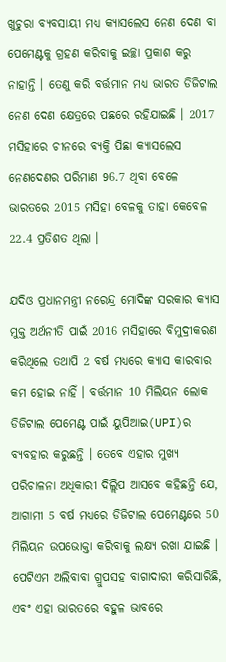ଖୁଚୁରା ବ୍ୟବସାୟୀ ମଧ୍ୟ କ୍ୟାସଲେସ ନେଣ ଦେଣ ବା ପେମେଣ୍ଟକୁ ଗ୍ରହଣ କରିବାକୁ ଇଚ୍ଛା ପ୍ରକାଶ କରୁ ନାହାନ୍ତି । ତେଣୁ କରି ବର୍ତ୍ତମାନ ମଧ୍ୟ ଭାରତ ଡିଜିଟାଲ ନେଣ ଦେଣ କ୍ଷେତ୍ରରେ ପଛରେ ରହିଯାଇଛି । 2017 ମସିହାରେ ଚୀନରେ ବ୍ୟକ୍ତି ପିଛା କ୍ୟାସଲେସ ନେଣଦେଣର ପରିମାଣ 96.7 ଥିବା ବେଳେ ଭାରତରେ 2015 ମସିହା ବେଳକୁ ତାହା କେବେଳ 22.4 ପ୍ରତିଶତ ଥିଲା ।

ଯଦିଓ ପ୍ରଧାନମନ୍ତ୍ରୀ ନରେନ୍ଦ୍ର ମୋଦିଙ୍କ ସରକାର କ୍ୟାସ ମୁକ୍ତ ଅର୍ଥନୀତି ପାଇଁ 2016 ମସିହାରେ ବିମୁଦ୍ରୀକରଣ କରିଥିଲେ ତଥାପି 2 ବର୍ଷ ମଧ୍ୟରେ କ୍ୟାସ କାରବାର କମ ହୋଇ ନାହିଁ । ବର୍ତ୍ତମାନ 10 ମିଲିୟନ ଲୋକ ଡିଜିଟାଲ ପେମେଣ୍ଟ ପାଇଁ ୟୁପିଆଇ(UPI)ର ବ୍ୟବହାର କରୁଛନ୍ତି । ତେବେ ଏହାର ମୁଖ୍ୟ ପରିଚାଳନା ଅଧିକାରୀ ଦିଲ୍ଲିପ ଆସବେ କହିଛନ୍ତି ଯେ, ଆଗାମୀ 5 ବର୍ଷ ମଧ୍ୟରେ ଡିଜିଟାଲ ପେମେଣ୍ଟରେ 50 ମିଲିୟନ ଉପଭୋକ୍ତା କରିବାକୁ ଲକ୍ଷ୍ୟ ରଖା ଯାଇଛି । ପେଟିଏମ ଅଲିବାବା ଗ୍ରୁପସହ ବାଗାଦାରୀ କରିସାରିଛି, ଏବଂ ଏହା ଭାରତରେ ବହୁଳ ଭାବରେ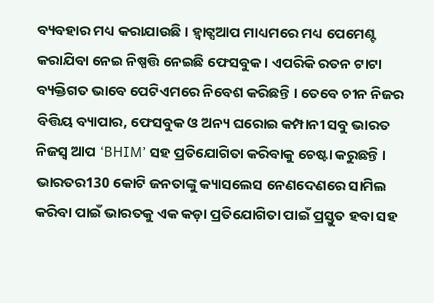ବ୍ୟବହାର ମଧ୍ୟ କରାଯାଉଛି । ହ୍ବାଟ୍ସଆପ ମାଧ୍ୟମରେ ମଧ୍ୟ ପେମେଣ୍ଟ କରାଯିବା ନେଇ ନିଷ୍ପତ୍ତି ନେଇଛି ଫେସବୁକ । ଏପରିକି ରତନ ଟାଟା ବ୍ୟକ୍ତିଗତ ଭାବେ ପେଟିଏମରେ ନିବେଶ କରିଛନ୍ତି । ତେବେ ଚୀନ ନିଜର ବିତ୍ତିୟ ବ୍ୟାପାର, ଫେସବୁକ ଓ ଅନ୍ୟ ଘରୋଇ କମ୍ପାନୀ ସବୁ ଭାରତ ନିଜସ୍ବ ଆପ ‘BHIM’ ସହ ପ୍ରତିଯୋଗିତା କରିବାକୁ ଚେଷ୍ଟା କରୁଛନ୍ତି । ଭାରତର130 କୋଟି ଜନତାଙ୍କୁ କ୍ୟାସଲେସ ନେଣଦେଣରେ ସାମିଲ କରିବା ପାଇଁ ଭାରତକୁ ଏକ କଡ଼ା ପ୍ରତିଯୋଗିତା ପାଇଁ ପ୍ରସ୍ତୁତ ହବା ସହ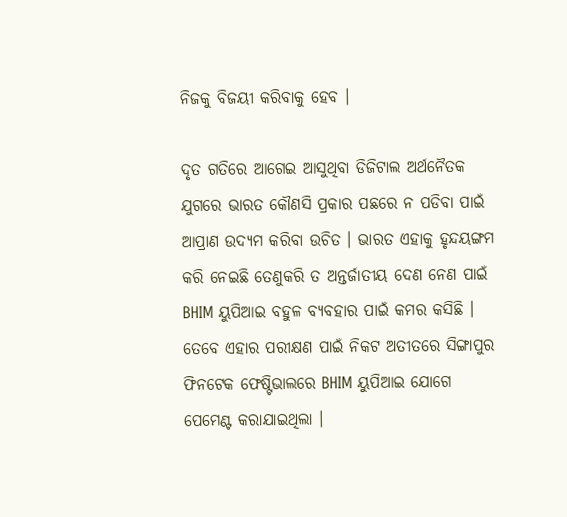ନିଜକୁ ବିଜୟୀ କରିବାକୁ ହେବ ।

ଦୃତ ଗତିରେ ଆଗେଇ ଆସୁଥିବା ଡିଜିଟାଲ ଅର୍ଥନୈତକ ଯୁଗରେ ଭାରତ କୌଣସି ପ୍ରକାର ପଛରେ ନ ପଡିବା ପାଇଁ ଆପ୍ରାଣ ଉଦ୍ୟମ କରିବା ଉଚିତ । ଭାରତ ଏହାକୁ ହୃନ୍ଦୟଙ୍ଗମ କରି ନେଇଛି ତେଣୁକରି ତ ଅନ୍ତର୍ଜାତୀୟ ଦେଣ ନେଣ ପାଇଁ BHIM ୟୁପିଆଇ ବହୁଳ ବ୍ୟବହାର ପାଇଁ କମର କସିଛି । ତେବେ ଏହାର ପରୀକ୍ଷଣ ପାଇଁ ନିକଟ ଅତୀତରେ ସିଙ୍ଗାପୁର ଫିନଟେକ ଫେଷ୍ଟିଭାଲରେ BHIM ୟୁପିଆଇ ଯୋଗେ ପେମେଣ୍ଟ କରାଯାଇଥିଲା ।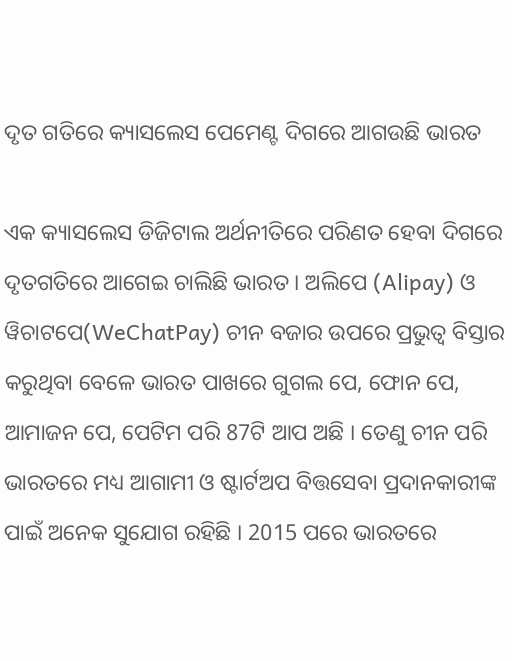ଦୃତ ଗତିରେ କ୍ୟାସଲେସ ପେମେଣ୍ଟ ଦିଗରେ ଆଗଉଛି ଭାରତ

ଏକ କ୍ୟାସଲେସ ଡିଜିଟାଲ ଅର୍ଥନୀତିରେ ପରିଣତ ହେବା ଦିଗରେ ଦୃତଗତିରେ ଆଗେଇ ଚାଲିଛି ଭାରତ । ଅଲିପେ (Alipay) ଓ ୱିଚାଟପେ(WeChatPay) ଚୀନ ବଜାର ଉପରେ ପ୍ରଭୁତ୍ବ ବିସ୍ତାର କରୁଥିବା ବେଳେ ଭାରତ ପାଖରେ ଗୁଗଲ ପେ, ଫୋନ ପେ, ଆମାଜନ ପେ, ପେଟିମ ପରି 87ଟି ଆପ ଅଛି । ତେଣୁ ଚୀନ ପରି ଭାରତରେ ମଧ୍ୟ ଆଗାମୀ ଓ ଷ୍ଟାର୍ଟଅପ ବିତ୍ତସେବା ପ୍ରଦାନକାରୀଙ୍କ ପାଇଁ ଅନେକ ସୁଯୋଗ ରହିଛି । 2015 ପରେ ଭାରତରେ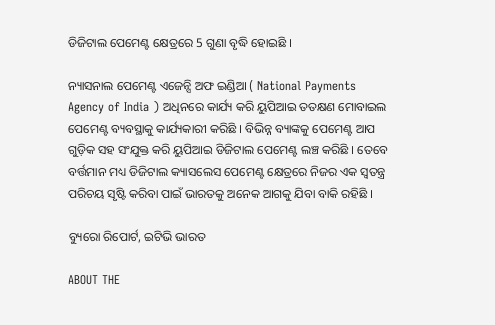ଡିଜିଟାଲ ପେମେଣ୍ଟ କ୍ଷେତ୍ରରେ 5 ଗୁଣା ବୃଦ୍ଧି ହୋଇଛି ।

ନ୍ୟାସନାଲ ପେମେଣ୍ଟ ଏଜେନ୍ସି ଅଫ ଇଣ୍ଡିଆ ( National Payments Agency of India ) ଅଧିନରେ କାର୍ଯ୍ୟ କରି ୟୁପିଆଇ ତତକ୍ଷଣ ମୋବାଇଲ ପେମେଣ୍ଟ ବ୍ୟବସ୍ଥାକୁ କାର୍ଯ୍ୟକାରୀ କରିଛି । ବିଭିନ୍ନ ବ୍ୟାଙ୍କକୁ ପେମେଣ୍ଟ ଆପ ଗୁଡ଼ିକ ସହ ସଂଯୁକ୍ତ କରି ୟୁପିଆଇ ଡିଜିଟାଲ ପେମେଣ୍ଟ ଲଞ୍ଚ କରିଛି । ତେବେ ବର୍ତ୍ତମାନ ମଧ୍ୟ ଡିଜିଟାଲ କ୍ୟାସଲେସ ପେମେଣ୍ଟ କ୍ଷେତ୍ରରେ ନିଜର ଏକ ସ୍ବତନ୍ତ୍ର ପରିଚୟ ସୃଷ୍ଟି କରିବା ପାଇଁ ଭାରତକୁ ଅନେକ ଆଗକୁ ଯିବା ବାକି ରହିଛି ।

ବ୍ୟୁରୋ ରିପୋର୍ଟ, ଇଟିଭି ଭାରତ

ABOUT THE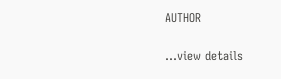AUTHOR

...view details